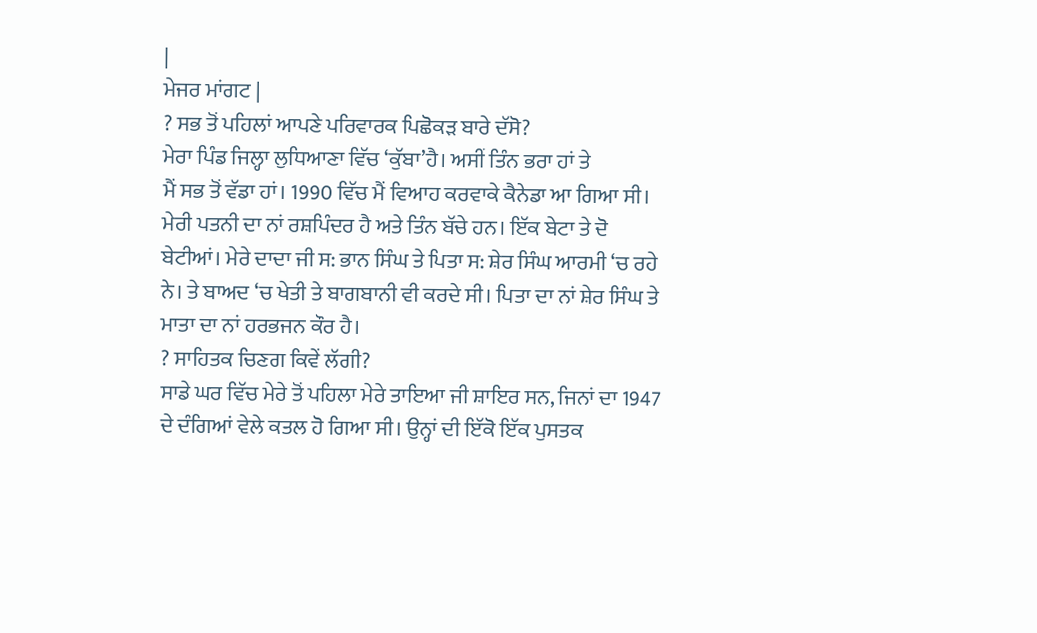|
ਮੇਜਰ ਮਾਂਗਟ |
? ਸਭ ਤੋਂ ਪਹਿਲਾਂ ਆਪਣੇ ਪਰਿਵਾਰਕ ਪਿਛੋਕੜ ਬਾਰੇ ਦੱਸੋ?
ਮੇਰਾ ਪਿੰਡ ਜਿਲ੍ਹਾ ਲੁਧਿਆਣਾ ਵਿੱਚ ‘ਕੁੱਬਾ’ਹੈ। ਅਸੀਂ ਤਿੰਨ ਭਰਾ ਹਾਂ ਤੇ
ਮੈਂ ਸਭ ਤੋਂ ਵੱਡਾ ਹਾਂ। 1990 ਵਿੱਚ ਮੈਂ ਵਿਆਹ ਕਰਵਾਕੇ ਕੈਨੇਡਾ ਆ ਗਿਆ ਸੀ।
ਮੇਰੀ ਪਤਨੀ ਦਾ ਨਾਂ ਰਸ਼ਪਿੰਦਰ ਹੈ ਅਤੇ ਤਿੰਨ ਬੱਚੇ ਹਨ। ਇੱਕ ਬੇਟਾ ਤੇ ਦੋ
ਬੇਟੀਆਂ। ਮੇਰੇ ਦਾਦਾ ਜੀ ਸ: ਭਾਨ ਸਿੰਘ ਤੇ ਪਿਤਾ ਸ: ਸ਼ੇਰ ਸਿੰਘ ਆਰਮੀ ‘ਚ ਰਹੇ
ਨੇ। ਤੇ ਬਾਅਦ ‘ਚ ਖੇਤੀ ਤੇ ਬਾਗਬਾਨੀ ਵੀ ਕਰਦੇ ਸੀ। ਪਿਤਾ ਦਾ ਨਾਂ ਸ਼ੇਰ ਸਿੰਘ ਤੇ
ਮਾਤਾ ਦਾ ਨਾਂ ਹਰਭਜਨ ਕੌਰ ਹੈ।
? ਸਾਹਿਤਕ ਚਿਣਗ ਕਿਵੇਂ ਲੱਗੀ?
ਸਾਡੇ ਘਰ ਵਿੱਚ ਮੇਰੇ ਤੋਂ ਪਹਿਲਾ ਮੇਰੇ ਤਾਇਆ ਜੀ ਸ਼ਾਇਰ ਸਨ, ਜਿਨਾਂ ਦਾ 1947
ਦੇ ਦੰਗਿਆਂ ਵੇਲੇ ਕਤਲ ਹੋ ਗਿਆ ਸੀ। ਉਨ੍ਹਾਂ ਦੀ ਇੱਕੋ ਇੱਕ ਪੁਸਤਕ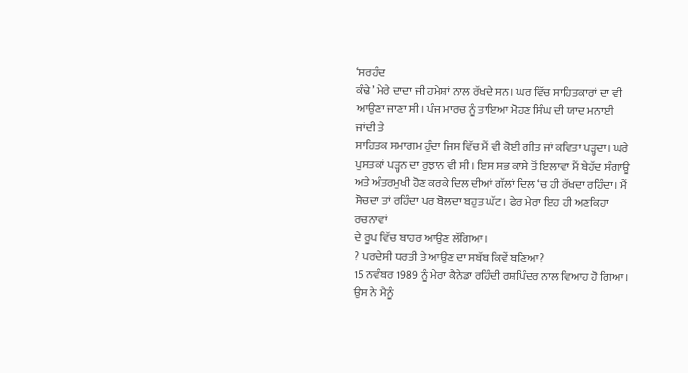‘ਸਰਹੰਦ
ਕੰਢੇ’ ਮੇਰੇ ਦਾਦਾ ਜੀ ਹਮੇਸ਼ਾਂ ਨਾਲ ਰੱਖਦੇ ਸਨ। ਘਰ ਵਿੱਚ ਸਾਹਿਤਕਾਰਾਂ ਦਾ ਵੀ
ਆਉਣਾ ਜਾਣਾ ਸੀ। ਪੰਜ ਮਾਰਚ ਨੂੰ ਤਾਇਆ ਮੋਹਣ ਸਿੰਘ ਦੀ ਯਾਦ ਮਨਾਈ ਜਾਂਦੀ ਤੇ
ਸਾਹਿਤਕ ਸਮਾਗਮ ਹੁੰਦਾ ਜਿਸ ਵਿੱਚ ਮੈਂ ਵੀ ਕੋਈ ਗੀਤ ਜਾਂ ਕਵਿਤਾ ਪੜ੍ਹਦਾ। ਘਰੇ
ਪੁਸਤਕਾਂ ਪੜ੍ਹਨ ਦਾ ਰੁਝਾਨ ਵੀ ਸੀ। ਇਸ ਸਭ ਕਾਸੇ ਤੋਂ ਇਲਾਵਾ ਮੈਂ ਬੇਹੱਦ ਸੰਗਾਊ
ਅਤੇ ਅੰਤਰਮੁਖੀ ਹੋਣ ਕਰਕੇ ਦਿਲ ਦੀਆਂ ਗੱਲਾਂ ਦਿਲ ‘ਚ ਹੀ ਰੱਖਦਾ ਰਹਿੰਦਾ। ਮੈਂ
ਸੋਚਦਾ ਤਾਂ ਰਹਿੰਦਾ ਪਰ ਬੋਲਦਾ ਬਹੁਤ ਘੱਟ। ਫੇਰ ਮੇਰਾ ਇਹ ਹੀ ਅਣਕਿਹਾ ਰਚਨਾਵਾਂ
ਦੇ ਰੂਪ ਵਿੱਚ ਬਾਹਰ ਆਉਣ ਲੱਗਿਆ।
? ਪਰਦੇਸੀ ਧਰਤੀ ਤੇ ਆਉਣ ਦਾ ਸਬੱਬ ਕਿਵੇਂ ਬਣਿਆ?
15 ਨਵੰਬਰ 1989 ਨੂੰ ਮੇਰਾ ਕੈਨੇਡਾ ਰਹਿੰਦੀ ਰਸ਼ਪਿੰਦਰ ਨਾਲ ਵਿਆਹ ਹੋ ਗਿਆ।
ਉਸ ਨੇ ਮੈਨੂੰ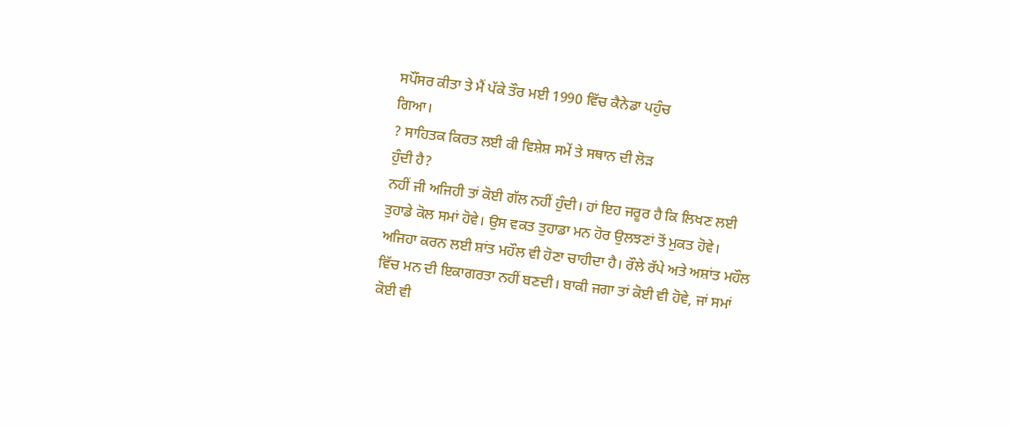ਸਪੌਂਸਰ ਕੀਤਾ ਤੇ ਮੈਂ ਪੱਕੇ ਤੌਰ ਮਈ 1990 ਵਿੱਚ ਕੈਨੇਡਾ ਪਹੁੰਚ
ਗਿਆ।
? ਸਾਹਿਤਕ ਕਿਰਤ ਲਈ ਕੀ ਵਿਸ਼ੇਸ਼ ਸਮੇਂ ਤੇ ਸਥਾਨ ਦੀ ਲੋੜ
ਹੁੰਦੀ ਹੈ?
ਨਹੀਂ ਜੀ ਅਜਿਹੀ ਤਾਂ ਕੋਈ ਗੱਲ ਨਹੀਂ ਹੁੰਦੀ। ਹਾਂ ਇਹ ਜਰੂਰ ਹੈ ਕਿ ਲਿਖਣ ਲਈ
ਤੁਹਾਡੇ ਕੋਲ ਸਮਾਂ ਹੋਵੇ। ਉਸ ਵਕਤ ਤੁਹਾਡਾ ਮਨ ਹੋਰ ਉਲਝਣਾਂ ਤੋਂ ਮੁਕਤ ਹੋਵੇ।
ਅਜਿਹਾ ਕਰਨ ਲਈ ਸ਼ਾਂਤ ਮਹੌਲ ਵੀ ਹੋਣਾ ਚਾਹੀਦਾ ਹੈ। ਰੌਲੇ ਰੱਪੇ ਅਤੇ ਅਸ਼ਾਂਤ ਮਹੌਲ
ਵਿੱਚ ਮਨ ਦੀ ਇਕਾਗਰਤਾ ਨਹੀਂ ਬਣਦੀ। ਬਾਕੀ ਜਗਾ ਤਾਂ ਕੋਈ ਵੀ ਹੋਵੇ, ਜਾਂ ਸਮਾਂ
ਕੋਈ ਵੀ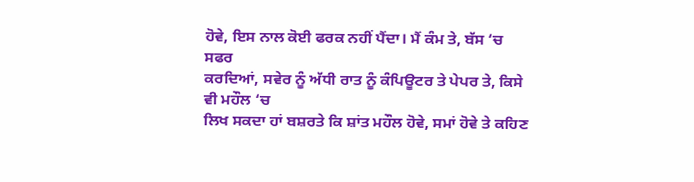ਹੋਵੇ, ਇਸ ਨਾਲ ਕੋਈ ਫਰਕ ਨਹੀਂ ਪੈਂਦਾ। ਮੈਂ ਕੰਮ ਤੇ, ਬੱਸ ‘ਚ ਸਫਰ
ਕਰਦਿਆਂ, ਸਵੇਰ ਨੂੰ ਅੱਧੀ ਰਾਤ ਨੂੰ ਕੰਪਿਊਟਰ ਤੇ ਪੇਪਰ ਤੇ, ਕਿਸੇ ਵੀ ਮਹੌਲ ‘ਚ
ਲਿਖ ਸਕਦਾ ਹਾਂ ਬਸ਼ਰਤੇ ਕਿ ਸ਼ਾਂਤ ਮਹੌਲ ਹੋਵੇ, ਸਮਾਂ ਹੋਵੇ ਤੇ ਕਹਿਣ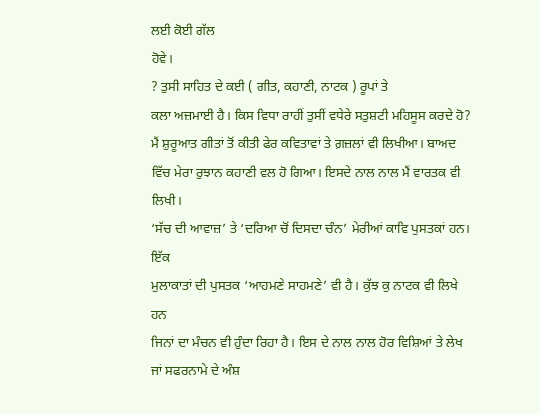ਲਈ ਕੋਈ ਗੱਲ
ਹੋਵੇ।
? ਤੁਸੀ ਸਾਹਿਤ ਦੇ ਕਈ ( ਗੀਤ, ਕਹਾਣੀ, ਨਾਟਕ ) ਰੂਪਾਂ ਤੇ
ਕਲਾ ਅਜ਼ਮਾਈ ਹੈ। ਕਿਸ ਵਿਧਾ ਰਾਹੀਂ ਤੁਸੀਂ ਵਧੇਰੇ ਸਤੁਸ਼ਟੀ ਮਹਿਸੂਸ ਕਰਦੇ ਹੋ?
ਮੈਂ ਸ਼ੁਰੂਆਤ ਗੀਤਾਂ ਤੋਂ ਕੀਤੀ ਫੇਰ ਕਵਿਤਾਵਾਂ ਤੇ ਗ਼ਜ਼ਲਾਂ ਵੀ ਲਿਖੀਆ। ਬਾਅਦ
ਵਿੱਚ ਮੇਰਾ ਰੁਝਾਨ ਕਹਾਣੀ ਵਲ ਹੋ ਗਿਆ। ਇਸਦੇ ਨਾਲ ਨਾਲ ਮੈਂ ਵਾਰਤਕ ਵੀ ਲਿਖੀ।
‘ਸੱਚ ਦੀ ਆਵਾਜ਼’ ਤੇ ‘ਦਰਿਆ ਚੋਂ ਦਿਸਦਾ ਚੰਨ’ ਮੇਰੀਆਂ ਕਾਵਿ ਪੁਸਤਕਾਂ ਹਨ। ਇੱਕ
ਮੁਲਾਕਾਤਾਂ ਦੀ ਪੁਸਤਕ ‘ਆਹਮਣੇ ਸਾਹਮਣੇ’ ਵੀ ਹੈ। ਕੁੱਝ ਕੁ ਨਾਟਕ ਵੀ ਲਿਖੇ ਹਨ
ਜਿਨਾਂ ਦਾ ਮੰਚਨ ਵੀ ਹੁੰਦਾ ਰਿਹਾ ਹੈ। ਇਸ ਦੇ ਨਾਲ ਨਾਲ ਹੋਰ ਵਿਸ਼ਿਆਂ ਤੇ ਲੇਖ
ਜਾਂ ਸਫਰਨਾਮੇ ਦੇ ਅੰਸ਼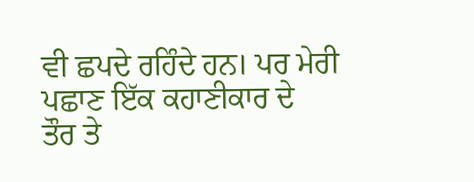ਵੀ ਛਪਦੇ ਰਹਿੰਦੇ ਹਨ। ਪਰ ਮੇਰੀ ਪਛਾਣ ਇੱਕ ਕਹਾਣੀਕਾਰ ਦੇ
ਤੌਰ ਤੇ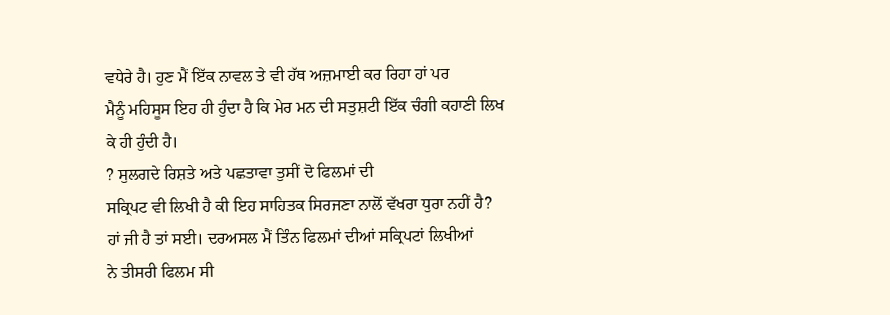ਵਧੇਰੇ ਹੈ। ਹੁਣ ਮੈਂ ਇੱਕ ਨਾਵਲ ਤੇ ਵੀ ਹੱਥ ਅਜ਼ਮਾਈ ਕਰ ਰਿਹਾ ਹਾਂ ਪਰ
ਮੈਨੂੰ ਮਹਿਸੂਸ ਇਹ ਹੀ ਹੁੰਦਾ ਹੈ ਕਿ ਮੇਰ ਮਨ ਦੀ ਸਤੁਸ਼ਟੀ ਇੱਕ ਚੰਗੀ ਕਹਾਣੀ ਲਿਖ
ਕੇ ਹੀ ਹੁੰਦੀ ਹੈ।
? ਸੁਲਗਦੇ ਰਿਸ਼ਤੇ ਅਤੇ ਪਛਤਾਵਾ ਤੁਸੀਂ ਦੋ ਫਿਲਮਾਂ ਦੀ
ਸਕ੍ਰਿਪਟ ਵੀ ਲਿਖੀ ਹੈ ਕੀ ਇਹ ਸਾਹਿਤਕ ਸਿਰਜਣਾ ਨਾਲੋਂ ਵੱਖਰਾ ਧੁਰਾ ਨਹੀਂ ਹੈ?
ਹਾਂ ਜੀ ਹੈ ਤਾਂ ਸਈ। ਦਰਅਸਲ ਮੈਂ ਤਿੰਨ ਫਿਲਮਾਂ ਦੀਆਂ ਸਕ੍ਰਿਪਟਾਂ ਲਿਖੀਆਂ
ਨੇ ਤੀਸਰੀ ਫਿਲਮ ਸੀ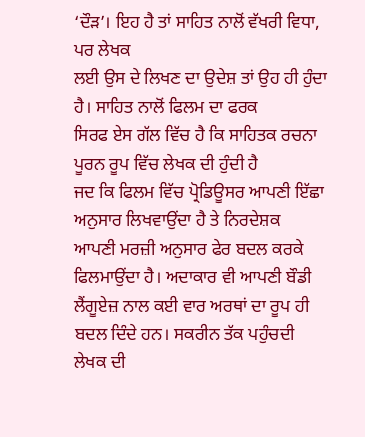‘ਦੌੜ’। ਇਹ ਹੈ ਤਾਂ ਸਾਹਿਤ ਨਾਲੋਂ ਵੱਖਰੀ ਵਿਧਾ, ਪਰ ਲੇਖਕ
ਲਈ ਉਸ ਦੇ ਲਿਖਣ ਦਾ ਉਦੇਸ਼ ਤਾਂ ਉਹ ਹੀ ਹੁੰਦਾ ਹੈ। ਸਾਹਿਤ ਨਾਲੋਂ ਫਿਲਮ ਦਾ ਫਰਕ
ਸਿਰਫ ਏਸ ਗੱਲ ਵਿੱਚ ਹੈ ਕਿ ਸਾਹਿਤਕ ਰਚਨਾ ਪੂਰਨ ਰੂਪ ਵਿੱਚ ਲੇਖਕ ਦੀ ਹੁੰਦੀ ਹੈ
ਜਦ ਕਿ ਫਿਲਮ ਵਿੱਚ ਪ੍ਰੋਡਿਊਸਰ ਆਪਣੀ ਇੱਛਾ ਅਨੁਸਾਰ ਲਿਖਵਾਉਂਦਾ ਹੈ ਤੇ ਨਿਰਦੇਸ਼ਕ
ਆਪਣੀ ਮਰਜ਼ੀ ਅਨੁਸਾਰ ਫੇਰ ਬਦਲ ਕਰਕੇ ਫਿਲਮਾਉਂਦਾ ਹੈ। ਅਦਾਕਾਰ ਵੀ ਆਪਣੀ ਬੌਡੀ
ਲੈਂਗੂਏਜ਼ ਨਾਲ ਕਈ ਵਾਰ ਅਰਥਾਂ ਦਾ ਰੂਪ ਹੀ ਬਦਲ ਦਿੰਦੇ ਹਨ। ਸਕਰੀਨ ਤੱਕ ਪਹੁੰਚਦੀ
ਲੇਖਕ ਦੀ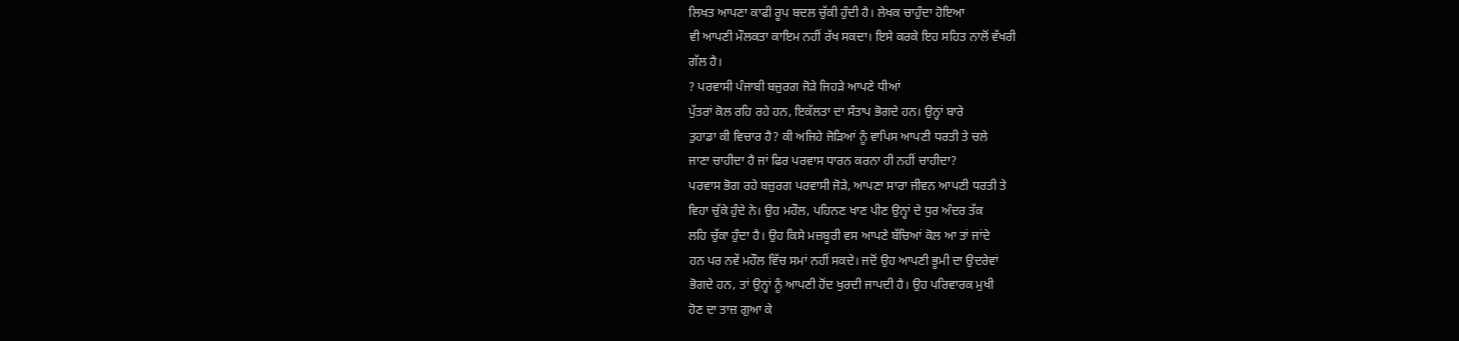ਲਿਖਤ ਆਪਣਾ ਕਾਫੀ ਰੂਪ ਬਦਲ ਚੁੱਕੀ ਹੁੰਦੀ ਹੈ। ਲੇਖਕ ਚਾਹੁੰਦਾ ਹੋਇਆ
ਵੀ ਆਪਣੀ ਮੌਲਕਤਾ ਕਾਇਮ ਨਹੀਂ ਰੱਖ ਸਕਦਾ। ਇਸੇ ਕਰਕੇ ਇਹ ਸਹਿਤ ਨਾਲੋਂ ਵੱਖਰੀ
ਗੱਲ ਹੈ।
? ਪਰਵਾਸੀ ਪੰਜਾਬੀ ਬਜ਼ੁਰਗ ਜੋੜੇ ਜਿਹੜੇ ਆਪਣੇ ਧੀਆਂ
ਪੁੱਤਰਾਂ ਕੋਲ ਰਹਿ ਰਹੇ ਹਨ, ਇਕੱਲਤਾ ਦਾ ਸੰਤਾਪ ਭੋਗਦੇ ਹਨ। ਉਨ੍ਹਾਂ ਬਾਰੇ
ਤੁਹਾਡਾ ਕੀ ਵਿਚਾਰ ਹੈ? ਕੀ ਅਜਿਹੇ ਜੋੜਿਆਂ ਨੂੰ ਵਾਪਿਸ ਆਪਣੀ ਧਰਤੀ ਤੇ ਚਲੇ
ਜਾਣਾ ਚਾਹੀਦਾ ਹੈ ਜਾਂ ਫਿਰ ਪਰਵਾਸ ਧਾਰਨ ਕਰਨਾ ਹੀ ਨਹੀਂ ਚਾਹੀਦਾ?
ਪਰਵਾਸ ਭੋਗ ਰਹੇ ਬਜ਼ੁਰਗ ਪਰਵਾਸੀ ਜੋੜੇ, ਆਪਣਾ ਸਾਰਾ ਜੀਵਨ ਆਪਣੀ ਧਰਤੀ ਤੇ
ਵਿਹਾ ਚੁੱਕੇ ਹੁੰਦੇ ਨੇ। ਉਹ ਮਹੌਲ, ਪਹਿਨਣ ਖਾਣ ਪੀਣ ਉਨ੍ਹਾਂ ਦੇ ਧੁਰ ਅੰਦਰ ਤੱਕ
ਲਹਿ ਚੁੱਕਾ ਹੁੰਦਾ ਹੈ। ਉਹ ਕਿਸੇ ਮਜ਼ਬੂਰੀ ਵਸ ਆਪਣੇ ਬੱਚਿਆਂ ਕੋਲ ਆ ਤਾਂ ਜਾਂਦੇ
ਹਨ ਪਰ ਨਵੇਂ ਮਹੌਲ ਵਿੱਚ ਸਮਾਂ ਨਹੀਂ ਸਕਦੇ। ਜਦੋਂ ਉਹ ਆਪਣੀ ਭੂਮੀ ਦਾ ਉਦਰੇਵਾਂ
ਭੋਗਦੇ ਹਨ, ਤਾਂ ਉਨ੍ਹਾਂ ਨੂੰ ਆਪਣੀ ਹੋਂਦ ਖੁਰਦੀ ਜਾਪਦੀ ਹੈ। ਉਹ ਪਰਿਵਾਰਕ ਮੁਖੀ
ਹੋਣ ਦਾ ਤਾਜ਼ ਗੁਆ ਕੇ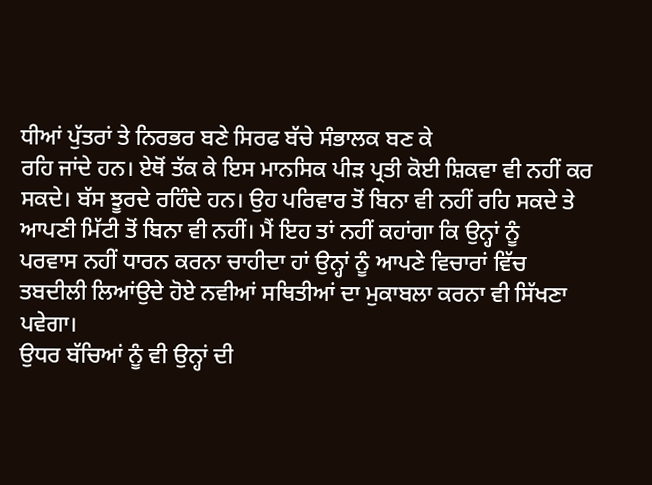ਧੀਆਂ ਪੁੱਤਰਾਂ ਤੇ ਨਿਰਭਰ ਬਣੇ ਸਿਰਫ ਬੱਚੇ ਸੰਭਾਲਕ ਬਣ ਕੇ
ਰਹਿ ਜਾਂਦੇ ਹਨ। ਏਥੋਂ ਤੱਕ ਕੇ ਇਸ ਮਾਨਸਿਕ ਪੀੜ ਪ੍ਰਤੀ ਕੋਈ ਸ਼ਿਕਵਾ ਵੀ ਨਹੀਂ ਕਰ
ਸਕਦੇ। ਬੱਸ ਝੂਰਦੇ ਰਹਿੰਦੇ ਹਨ। ਉਹ ਪਰਿਵਾਰ ਤੋਂ ਬਿਨਾ ਵੀ ਨਹੀਂ ਰਹਿ ਸਕਦੇ ਤੇ
ਆਪਣੀ ਮਿੱਟੀ ਤੋਂ ਬਿਨਾ ਵੀ ਨਹੀਂ। ਮੈਂ ਇਹ ਤਾਂ ਨਹੀਂ ਕਹਾਂਗਾ ਕਿ ਉਨ੍ਹਾਂ ਨੂੰ
ਪਰਵਾਸ ਨਹੀਂ ਧਾਰਨ ਕਰਨਾ ਚਾਹੀਦਾ ਹਾਂ ਉਨ੍ਹਾਂ ਨੂੰ ਆਪਣੇ ਵਿਚਾਰਾਂ ਵਿੱਚ
ਤਬਦੀਲੀ ਲਿਆਂਉਦੇ ਹੋਏ ਨਵੀਆਂ ਸਥਿਤੀਆਂ ਦਾ ਮੁਕਾਬਲਾ ਕਰਨਾ ਵੀ ਸਿੱਖਣਾ ਪਵੇਗਾ।
ਉਧਰ ਬੱਚਿਆਂ ਨੂੰ ਵੀ ਉਨ੍ਹਾਂ ਦੀ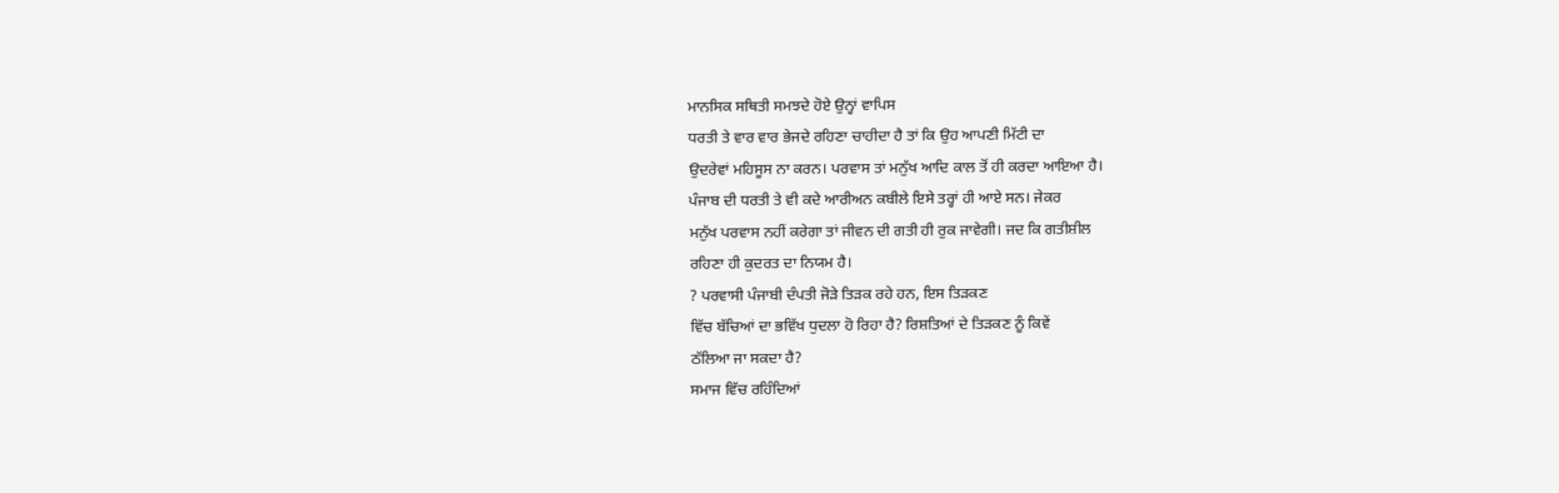ਮਾਨਸਿਕ ਸਥਿਤੀ ਸਮਝਦੇ ਹੋਏ ਉਨ੍ਹਾਂ ਵਾਪਿਸ
ਧਰਤੀ ਤੇ ਵਾਰ ਵਾਰ ਭੇਜਦੇ ਰਹਿਣਾ ਚਾਹੀਦਾ ਹੈ ਤਾਂ ਕਿ ਉਹ ਆਪਣੀ ਮਿੱਟੀ ਦਾ
ਉਦਰੇਵਾਂ ਮਹਿਸੂਸ ਨਾ ਕਰਨ। ਪਰਵਾਸ ਤਾਂ ਮਨੁੱਖ ਆਦਿ ਕਾਲ ਤੋਂ ਹੀ ਕਰਦਾ ਆਇਆ ਹੈ।
ਪੰਜਾਬ ਦੀ ਧਰਤੀ ਤੇ ਵੀ ਕਦੇ ਆਰੀਅਨ ਕਬੀਲੇ ਇਸੇ ਤਰ੍ਹਾਂ ਹੀ ਆਏ ਸਨ। ਜੇਕਰ
ਮਨੁੱਖ ਪਰਵਾਸ ਨਹੀਂ ਕਰੇਗਾ ਤਾਂ ਜੀਵਨ ਦੀ ਗਤੀ ਹੀ ਰੁਕ ਜਾਵੇਗੀ। ਜਦ ਕਿ ਗਤੀਸ਼ੀਲ
ਰਹਿਣਾ ਹੀ ਕੁਦਰਤ ਦਾ ਨਿਯਮ ਹੈ।
? ਪਰਵਾਸੀ ਪੰਜਾਬੀ ਦੰਪਤੀ ਜੋੜੇ ਤਿੜਕ ਰਹੇ ਹਨ, ਇਸ ਤਿੜਕਣ
ਵਿੱਚ ਬੱਚਿਆਂ ਦਾ ਭਵਿੱਖ ਧੁਦਲਾ ਹੋ ਰਿਹਾ ਹੈ? ਰਿਸ਼ਤਿਆਂ ਦੇ ਤਿੜਕਣ ਨੂੰ ਕਿਵੇਂ
ਠੱਲਿਆ ਜਾ ਸਕਦਾ ਹੈ?
ਸਮਾਜ ਵਿੱਚ ਰਹਿੰਦਿਆਂ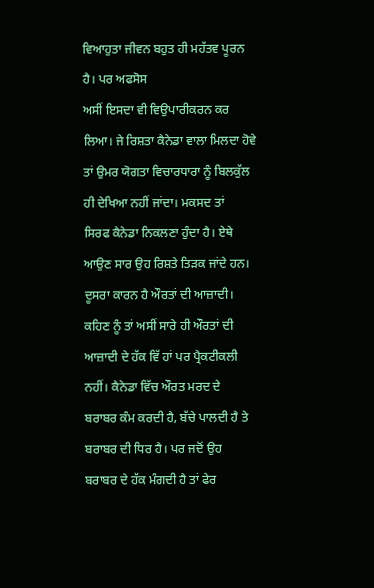ਵਿਆਹੁਤਾ ਜੀਵਨ ਬਹੁਤ ਹੀ ਮਹੱਤਵ ਪੂਰਨ ਹੈ। ਪਰ ਅਫਸੋਸ
ਅਸੀਂ ਇਸਦਾ ਵੀ ਵਿਉਪਾਰੀਕਰਨ ਕਰ ਲਿਆ। ਜੇ ਰਿਸ਼ਤਾ ਕੈਨੇਡਾ ਵਾਲਾ ਮਿਲਦਾ ਹੋਵੇ
ਤਾਂ ਉਮਰ ਯੋਗਤਾ ਵਿਚਾਰਧਾਰਾ ਨੂੰ ਬਿਲਕੁੱਲ ਹੀ ਦੇਖਿਆ ਨਹੀਂ ਜਾਂਦਾ। ਮਕਸਦ ਤਾਂ
ਸਿਰਫ ਕੈਨੇਡਾ ਨਿਕਲਣਾ ਹੁੰਦਾ ਹੈ। ਏਥੇ ਆਉਣ ਸਾਰ ਉਹ ਰਿਸ਼ਤੇ ਤਿੜਕ ਜਾਂਦੇ ਹਨ।
ਦੂਸਰਾ ਕਾਰਨ ਹੈ ਔਰਤਾਂ ਦੀ ਆਜ਼ਾਦੀ। ਕਹਿਣ ਨੂੰ ਤਾਂ ਅਸੀਂ ਸਾਰੇ ਹੀ ਔਰਤਾਂ ਦੀ
ਆਜ਼ਾਦੀ ਦੇ ਹੱਕ ਵਿੱ ਹਾਂ ਪਰ ਪ੍ਰੈਕਟੀਕਲੀ ਨਹੀਂ। ਕੈਨੇਡਾ ਵਿੱਚ ਔਰਤ ਮਰਦ ਦੇ
ਬਰਾਬਰ ਕੰਮ ਕਰਦੀ ਹੈ, ਬੱਚੇ ਪਾਲਦੀ ਹੈ ਤੇ ਬਰਾਬਰ ਦੀ ਧਿਰ ਹੈ। ਪਰ ਜਦੋਂ ਉਹ
ਬਰਾਬਰ ਦੇ ਹੱਕ ਮੰਗਦੀ ਹੈ ਤਾਂ ਫੇਰ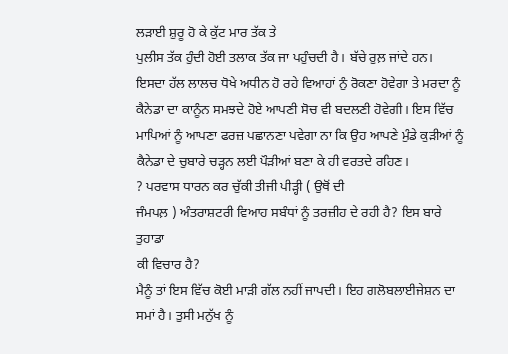ਲੜਾਈ ਸ਼ੁਰੂ ਹੋ ਕੇ ਕੁੱਟ ਮਾਰ ਤੱਕ ਤੇ
ਪੁਲੀਸ ਤੱਕ ਹੁੰਦੀ ਹੋਈ ਤਲਾਕ ਤੱਕ ਜਾ ਪਹੁੰਚਦੀ ਹੈ। ਬੱਚੇ ਰੁਲ਼ ਜਾਂਦੇ ਹਨ।
ਇਸਦਾ ਹੱਲ ਲਾਲਚ ਧੋਖੇ ਅਧੀਨ ਹੋ ਰਹੇ ਵਿਆਹਾਂ ਨੁੰ ਰੋਕਣਾ ਹੋਵੇਗਾ ਤੇ ਮਰਦਾ ਨੂੰ
ਕੈਨੇਡਾ ਦਾ ਕਾਨੂੰਨ ਸਮਝਦੇ ਹੋਏ ਆਪਣੀ ਸੋਚ ਵੀ ਬਦਲਣੀ ਹੋਵੇਗੀ। ਇਸ ਵਿੱਚ
ਮਾਪਿਆਂ ਨੂੰ ਆਪਣਾ ਫਰਜ਼ ਪਛਾਨਣਾ ਪਵੇਗਾ ਨਾ ਕਿ ਉਹ ਆਪਣੇ ਮੁੰਡੇ ਕੁੜੀਆਂ ਨੂੰ
ਕੈਨੇਡਾ ਦੇ ਚੁਬਾਰੇ ਚੜ੍ਹਨ ਲਈ ਪੌੜੀਆਂ ਬਣਾ ਕੇ ਹੀ ਵਰਤਦੇ ਰਹਿਣ।
? ਪਰਵਾਸ ਧਾਰਨ ਕਰ ਚੁੱਕੀ ਤੀਜੀ ਪੀੜ੍ਹੀ ( ਉਥੋਂ ਦੀ
ਜੰਮਪਲ਼ ) ਅੰਤਰਾਸ਼ਟਰੀ ਵਿਆਹ ਸਬੰਧਾਂ ਨੂੰ ਤਰਜ਼ੀਹ ਦੇ ਰਹੀ ਹੈ? ਇਸ ਬਾਰੇ ਤੁਹਾਡਾ
ਕੀ ਵਿਚਾਰ ਹੈ?
ਮੈਨੂੰ ਤਾਂ ਇਸ ਵਿੱਚ ਕੋਈ ਮਾੜੀ ਗੱਲ ਨਹੀਂ ਜਾਪਦੀ। ਇਹ ਗਲੋਬਲਾਈਜੇਸ਼ਨ ਦਾ
ਸਮਾਂ ਹੈ। ਤੁਸੀ ਮਨੁੱਖ ਨੂੰ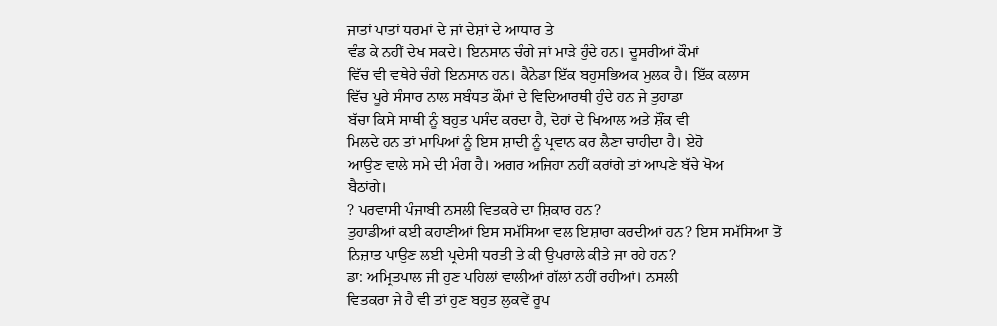ਜਾਤਾਂ ਪਾਤਾਂ ਧਰਮਾਂ ਦੇ ਜਾਂ ਦੇਸ਼ਾਂ ਦੇ ਆਧਾਰ ਤੇ
ਵੰਡ ਕੇ ਨਹੀਂ ਦੇਖ ਸਕਦੇ। ਇਨਸਾਨ ਚੰਗੇ ਜਾਂ ਮਾੜੇ ਹੁੰਦੇ ਹਨ। ਦੂਸਰੀਆਂ ਕੌਮਾਂ
ਵਿੱਚ ਵੀ ਵਥੇਰੇ ਚੰਗੇ ਇਨਸਾਨ ਹਨ। ਕੈਨੇਡਾ ਇੱਕ ਬਹੁਸਭਿਅਕ ਮੁਲਕ ਹੈ। ਇੱਕ ਕਲਾਸ
ਵਿੱਚ ਪੂਰੇ ਸੰਸਾਰ ਨਾਲ ਸਬੰਧਤ ਕੌਮਾਂ ਦੇ ਵਿਦਿਆਰਥੀ ਹੁੰਦੇ ਹਨ ਜੇ ਤੁਹਾਡਾ
ਬੱਚਾ ਕਿਸੇ ਸਾਥੀ ਨੂੰ ਬਹੁਤ ਪਸੰਦ ਕਰਦਾ ਹੈ, ਦੋਹਾਂ ਦੇ ਖਿਆਲ ਅਤੇ ਸ਼ੌਂਕ ਵੀ
ਮਿਲਦੇ ਹਨ ਤਾਂ ਮਾਪਿਆਂ ਨੂੰ ਇਸ ਸ਼ਾਦੀ ਨੂੰ ਪ੍ਰਵਾਨ ਕਰ ਲੈਣਾ ਚਾਹੀਦਾ ਹੈ। ਏਹੋ
ਆਉਣ ਵਾਲੇ ਸਮੇ ਦੀ ਮੰਗ ਹੈ। ਅਗਰ ਅਜਿਹਾ ਨਹੀਂ ਕਰਾਂਗੇ ਤਾਂ ਆਪਣੇ ਬੱਚੇ ਖੋਅ
ਬੈਠਾਂਗੇ।
? ਪਰਵਾਸੀ ਪੰਜਾਬੀ ਨਸਲੀ ਵਿਤਕਰੇ ਦਾ ਸ਼ਿਕਾਰ ਹਨ?
ਤੁਹਾਡੀਆਂ ਕਈ ਕਹਾਣੀਆਂ ਇਸ ਸਮੱਸਿਆ ਵਲ ਇਸ਼ਾਰਾ ਕਰਦੀਆਂ ਹਨ? ਇਸ ਸਮੱਸਿਆ ਤੋਂ
ਨਿਜ਼ਾਤ ਪਾਉਣ ਲਈ ਪ੍ਰਦੇਸੀ ਧਰਤੀ ਤੇ ਕੀ ਉਪਰਾਲੇ ਕੀਤੇ ਜਾ ਰਹੇ ਹਨ?
ਡਾ: ਅਮ੍ਰਿਤਪਾਲ ਜੀ ਹੁਣ ਪਹਿਲਾਂ ਵਾਲੀਆਂ ਗੱਲਾਂ ਨਹੀਂ ਰਹੀਆਂ। ਨਸਲੀ
ਵਿਤਕਰਾ ਜੇ ਹੈ ਵੀ ਤਾਂ ਹੁਣ ਬਹੁਤ ਲੁਕਵੇਂ ਰੂਪ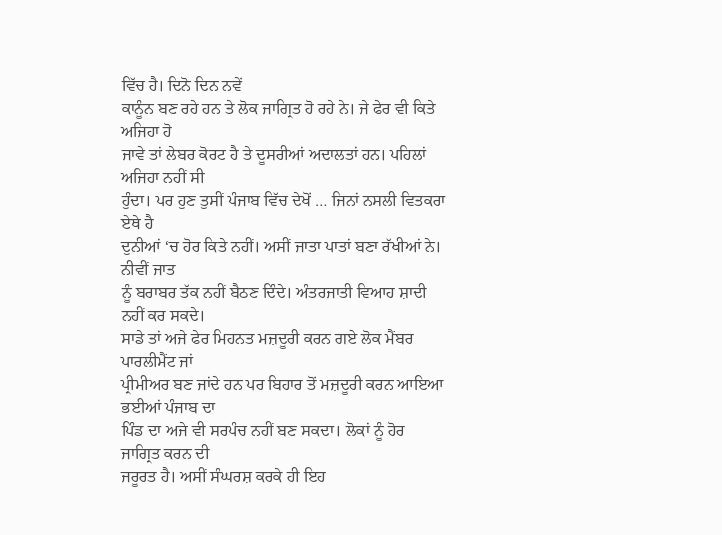ਵਿੱਚ ਹੈ। ਦਿਨੋ ਦਿਨ ਨਵੇਂ
ਕਾਨੂੰਨ ਬਣ ਰਹੇ ਹਨ ਤੇ ਲੋਕ ਜਾਗ੍ਰਿਤ ਹੋ ਰਹੇ ਨੇ। ਜੇ ਫੇਰ ਵੀ ਕਿਤੇ ਅਜਿਹਾ ਹੋ
ਜਾਵੇ ਤਾਂ ਲੇਬਰ ਕੋਰਟ ਹੈ ਤੇ ਦੂਸਰੀਆਂ ਅਦਾਲਤਾਂ ਹਨ। ਪਹਿਲਾਂ ਅਜਿਹਾ ਨਹੀਂ ਸੀ
ਹੁੰਦਾ। ਪਰ ਹੁਣ ਤੁਸੀਂ ਪੰਜਾਬ ਵਿੱਚ ਦੇਖੋਂ … ਜਿਨਾਂ ਨਸਲੀ ਵਿਤਕਰਾ ਏਥੇ ਹੈ
ਦੁਨੀਆਂ ‘ਚ ਹੋਰ ਕਿਤੇ ਨਹੀਂ। ਅਸੀਂ ਜਾਤਾ ਪਾਤਾਂ ਬਣਾ ਰੱਖੀਆਂ ਨੇ। ਨੀਵੀਂ ਜਾਤ
ਨੂੰ ਬਰਾਬਰ ਤੱਕ ਨਹੀਂ ਬੈਠਣ ਦਿੰਦੇ। ਅੰਤਰਜਾਤੀ ਵਿਆਹ ਸ਼ਾਦੀ ਨਹੀਂ ਕਰ ਸਕਦੇ।
ਸਾਡੇ ਤਾਂ ਅਜੇ ਫੇਰ ਮਿਹਨਤ ਮਜ਼ਦੂਰੀ ਕਰਨ ਗਏ ਲੋਕ ਮੈਂਬਰ ਪਾਰਲੀਮੈਂਟ ਜਾਂ
ਪ੍ਰੀਮੀਅਰ ਬਣ ਜਾਂਦੇ ਹਨ ਪਰ ਬਿਹਾਰ ਤੋਂ ਮਜ਼ਦੂਰੀ ਕਰਨ ਆਇਆ ਭਈਆਂ ਪੰਜਾਬ ਦਾ
ਪਿੰਡ ਦਾ ਅਜੇ ਵੀ ਸਰਪੰਚ ਨਹੀਂ ਬਣ ਸਕਦਾ। ਲੋਕਾਂ ਨੂੰ ਹੋਰ ਜਾਗ੍ਰਿਤ ਕਰਨ ਦੀ
ਜਰੂਰਤ ਹੈ। ਅਸੀਂ ਸੰਘਰਸ਼ ਕਰਕੇ ਹੀ ਇਹ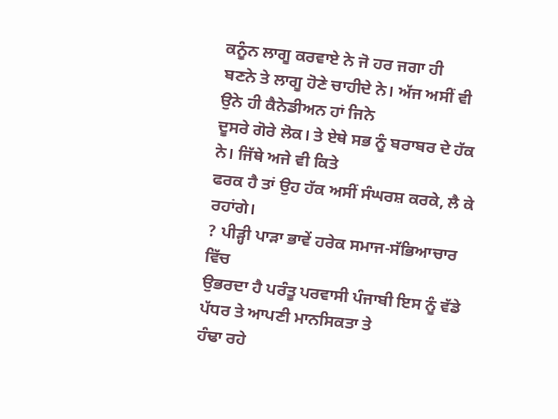ਕਨੂੰਨ ਲਾਗੂ ਕਰਵਾਏ ਨੇ ਜੋ ਹਰ ਜਗਾ ਹੀ
ਬਣਨੇ ਤੇ ਲਾਗੂ ਹੋਣੇ ਚਾਹੀਦੇ ਨੇ। ਅੱਜ ਅਸੀਂ ਵੀ ਉਨੇ ਹੀ ਕੈਨੇਡੀਅਨ ਹਾਂ ਜਿਨੇ
ਦੂਸਰੇ ਗੋਰੇ ਲੋਕ। ਤੇ ਏਥੇ ਸਭ ਨੂੰ ਬਰਾਬਰ ਦੇ ਹੱਕ ਨੇ। ਜਿੱਥੇ ਅਜੇ ਵੀ ਕਿਤੇ
ਫਰਕ ਹੈ ਤਾਂ ਉਹ ਹੱਕ ਅਸੀਂ ਸੰਘਰਸ਼ ਕਰਕੇ, ਲੈ ਕੇ ਰਹਾਂਗੇ।
? ਪੀੜ੍ਹੀ ਪਾੜਾ ਭਾਵੇਂ ਹਰੇਕ ਸਮਾਜ-ਸੱਭਿਆਚਾਰ ਵਿੱਚ
ਉਭਰਦਾ ਹੈ ਪਰੰਤੂ ਪਰਵਾਸੀ ਪੰਜਾਬੀ ਇਸ ਨੂੰ ਵੱਡੇ ਪੱਧਰ ਤੇ ਆਪਣੀ ਮਾਨਸਿਕਤਾ ਤੇ
ਹੰਢਾ ਰਹੇ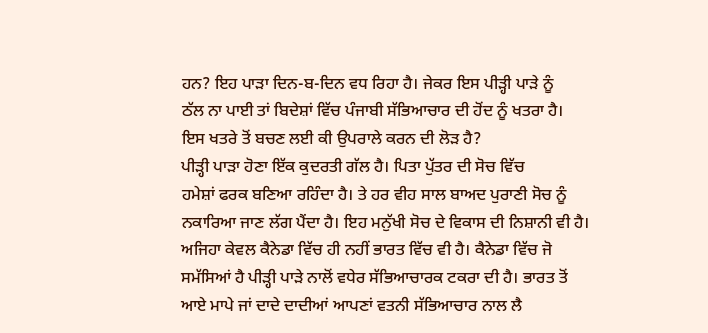ਹਨ? ਇਹ ਪਾੜਾ ਦਿਨ-ਬ-ਦਿਨ ਵਧ ਰਿਹਾ ਹੈ। ਜੇਕਰ ਇਸ ਪੀੜ੍ਹੀ ਪਾੜੇ ਨੂੰ
ਠੱਲ ਨਾ ਪਾਈ ਤਾਂ ਬਿਦੇਸ਼ਾਂ ਵਿੱਚ ਪੰਜਾਬੀ ਸੱਭਿਆਚਾਰ ਦੀ ਹੋਂਦ ਨੂੰ ਖਤਰਾ ਹੈ।
ਇਸ ਖਤਰੇ ਤੋਂ ਬਚਣ ਲਈ ਕੀ ਉਪਰਾਲੇ ਕਰਨ ਦੀ ਲੋੜ ਹੈ?
ਪੀੜ੍ਹੀ ਪਾੜਾ ਹੋਣਾ ਇੱਕ ਕੁਦਰਤੀ ਗੱਲ ਹੈ। ਪਿਤਾ ਪੁੱਤਰ ਦੀ ਸੋਚ ਵਿੱਚ
ਹਮੇਸ਼ਾਂ ਫਰਕ ਬਣਿਆ ਰਹਿੰਦਾ ਹੈ। ਤੇ ਹਰ ਵੀਹ ਸਾਲ ਬਾਅਦ ਪੁਰਾਣੀ ਸੋਚ ਨੂੰ
ਨਕਾਰਿਆ ਜਾਣ ਲੱਗ ਪੈਂਦਾ ਹੈ। ਇਹ ਮਨੁੱਖੀ ਸੋਚ ਦੇ ਵਿਕਾਸ ਦੀ ਨਿਸ਼ਾਨੀ ਵੀ ਹੈ।
ਅਜਿਹਾ ਕੇਵਲ ਕੈਨੇਡਾ ਵਿੱਚ ਹੀ ਨਹੀਂ ਭਾਰਤ ਵਿੱਚ ਵੀ ਹੈ। ਕੈਨੇਡਾ ਵਿੱਚ ਜੋ
ਸਮੱਸਿਆਂ ਹੈ ਪੀੜ੍ਹੀ ਪਾੜੇ ਨਾਲੋਂ ਵਧੇਰ ਸੱਭਿਆਚਾਰਕ ਟਕਰਾ ਦੀ ਹੈ। ਭਾਰਤ ਤੋਂ
ਆਏ ਮਾਪੇ ਜਾਂ ਦਾਦੇ ਦਾਦੀਆਂ ਆਪਣਾਂ ਵਤਨੀ ਸੱਭਿਆਚਾਰ ਨਾਲ ਲੈ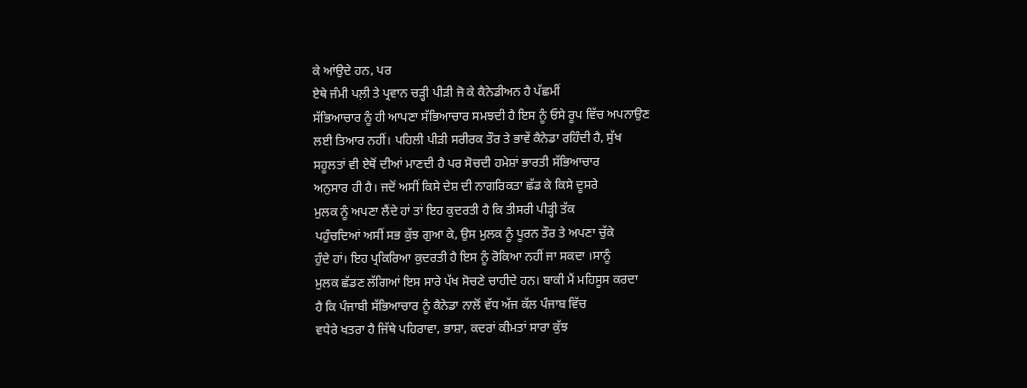ਕੇ ਆਂਉਦੇ ਹਨ, ਪਰ
ਏਥੇ ਜੰਮੀ ਪਲ਼ੀ ਤੇ ਪ੍ਰਵਾਨ ਚੜ੍ਹੀ ਪੀੜੀ ਜੋ ਕੇ ਕੈਨੇਡੀਅਨ ਹੈ ਪੱਛਮੀਂ
ਸੱਭਿਆਚਾਰ ਨੂੰ ਹੀ ਆਪਣਾ ਸੱਭਿਆਚਾਰ ਸਮਝਦੀ ਹੈ ਇਸ ਨੂੰ ਓਸੇ ਰੂਪ ਵਿੱਚ ਅਪਨਾਉਣ
ਲਈ ਤਿਆਰ ਨਹੀਂ। ਪਹਿਲੀ ਪੀੜੀ ਸਰੀਰਕ ਤੌਰ ਤੇ ਭਾਵੇਂ ਕੈਨੇਡਾ ਰਹਿੰਦੀ ਹੈ, ਸੁੱਖ
ਸਹੂਲਤਾਂ ਵੀ ਏਥੋਂ ਦੀਆਂ ਮਾਣਦੀ ਹੈ ਪਰ ਸੋਚਦੀ ਹਮੇਸ਼ਾਂ ਭਾਰਤੀ ਸੱਭਿਆਚਾਰ
ਅਨੁਸਾਰ ਹੀ ਹੈ। ਜਦੋਂ ਅਸੀਂ ਕਿਸੇ ਦੇਸ਼ ਦੀ ਨਾਗਰਿਕਤਾ ਛੱਡ ਕੇ ਕਿਸੇ ਦੂਸਰੇ
ਮੁਲਕ ਨੂੰ ਅਪਣਾ ਲੈਂਦੇ ਹਾਂ ਤਾਂ ਇਹ ਕੁਦਰਤੀ ਹੈ ਕਿ ਤੀਸਰੀ ਪੀੜ੍ਹੀ ਤੱਕ
ਪਹੁੰਚਦਿਆਂ ਅਸੀਂ ਸਭ ਕੁੱਝ ਗੁਆ ਕੇ, ਉਸ ਮੁਲਕ ਨੂੰ ਪੂਰਨ ਤੌਰ ਤੇ ਅਪਣਾ ਚੁੱਕੇ
ਹੁੰਦੇ ਹਾਂ। ਇਹ ਪ੍ਰਕਿਰਿਆ ਕੁਦਰਤੀ ਹੈ ਇਸ ਨੂੰ ਰੋਕਿਆ ਨਹੀਂ ਜਾ ਸਕਦਾ ।ਸਾਨੂੰ
ਮੁਲਕ ਛੱਡਣ ਲੱਗਿਆਂ ਇਸ ਸਾਰੇ ਪੱਖ ਸੋਚਣੇ ਚਾਹੀਦੇ ਹਨ। ਬਾਕੀ ਮੈਂ ਮਹਿਸੂਸ ਕਰਦਾ
ਹੈ ਕਿ ਪੰਜਾਬੀ ਸੱਭਿਆਚਾਰ ਨੂੰ ਕੈਨੇਡਾ ਨਾਲੋਂ ਵੱਧ ਅੱਜ ਕੱਲ ਪੰਜਾਬ ਵਿੱਚ
ਵਧੇਰੇ ਖਤਰਾ ਹੈ ਜਿੱਥੇ ਪਹਿਰਾਵਾ, ਭਾਸ਼ਾ, ਕਦਰਾਂ ਕੀਮਤਾਂ ਸਾਰਾ ਕੁੱਝ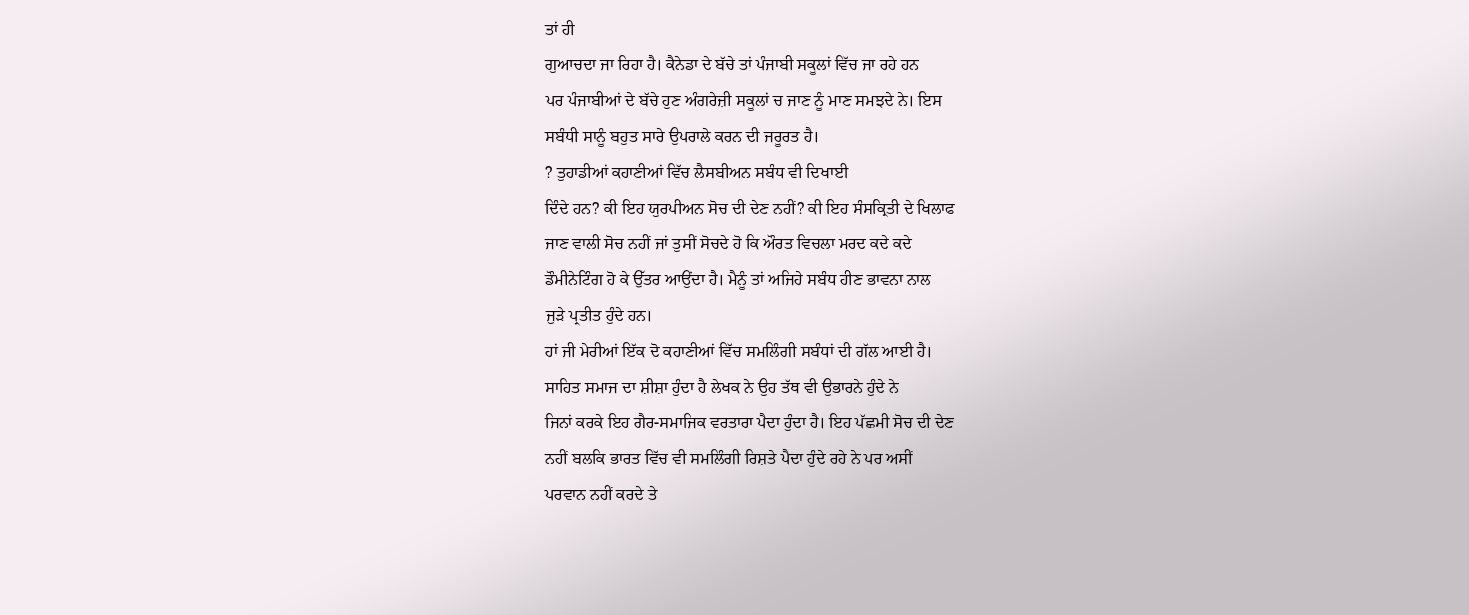ਤਾਂ ਹੀ
ਗੁਆਚਦਾ ਜਾ ਰਿਹਾ ਹੈ। ਕੈਨੇਡਾ ਦੇ ਬੱਚੇ ਤਾਂ ਪੰਜਾਬੀ ਸਕੂਲਾਂ ਵਿੱਚ ਜਾ ਰਹੇ ਹਨ
ਪਰ ਪੰਜਾਬੀਆਂ ਦੇ ਬੱਚੇ ਹੁਣ ਅੰਗਰੇਜ਼ੀ ਸਕੂਲਾਂ ਚ ਜਾਣ ਨੂੰ ਮਾਣ ਸਮਝਦੇ ਨੇ। ਇਸ
ਸਬੰਧੀ ਸਾਨੂੰ ਬਹੁਤ ਸਾਰੇ ਉਪਰਾਲੇ ਕਰਨ ਦੀ ਜਰੂਰਤ ਹੈ।
? ਤੁਹਾਡੀਆਂ ਕਹਾਣੀਆਂ ਵਿੱਚ ਲੈਸਬੀਅਨ ਸਬੰਧ ਵੀ ਦਿਖਾਈ
ਦਿੰਦੇ ਹਨ? ਕੀ ਇਹ ਯੁਰਪੀਅਨ ਸੋਚ ਦੀ ਦੇਣ ਨਹੀਂ? ਕੀ ਇਹ ਸੰਸਕ੍ਰਿਤੀ ਦੇ ਖਿਲਾਫ
ਜਾਣ ਵਾਲੀ ਸੋਚ ਨਹੀਂ ਜਾਂ ਤੁਸੀਂ ਸੋਚਦੇ ਹੋ ਕਿ ਔਰਤ ਵਿਚਲਾ ਮਰਦ ਕਦੇ ਕਦੇ
ਡੌਮੀਨੇਟਿੰਗ ਹੋ ਕੇ ਉੱਤਰ ਆਉਂਦਾ ਹੈ। ਮੈਨੂੰ ਤਾਂ ਅਜਿਹੇ ਸਬੰਧ ਹੀਣ ਭਾਵਨਾ ਨਾਲ
ਜੁੜੇ ਪ੍ਰਤੀਤ ਹੁੰਦੇ ਹਨ।
ਹਾਂ ਜੀ ਮੇਰੀਆਂ ਇੱਕ ਦੋ ਕਹਾਣੀਆਂ ਵਿੱਚ ਸਮਲਿੰਗੀ ਸਬੰਧਾਂ ਦੀ ਗੱਲ ਆਈ ਹੈ।
ਸਾਹਿਤ ਸਮਾਜ ਦਾ ਸ਼ੀਸ਼ਾ ਹੁੰਦਾ ਹੈ ਲੇਖਕ ਨੇ ਉਹ ਤੱਥ ਵੀ ਉਭਾਰਨੇ ਹੁੰਦੇ ਨੇ
ਜਿਨਾਂ ਕਰਕੇ ਇਹ ਗੈਰ-ਸਮਾਜਿਕ ਵਰਤਾਰਾ ਪੈਦਾ ਹੁੰਦਾ ਹੈ। ਇਹ ਪੱਛਮੀ ਸੋਚ ਦੀ ਦੇਣ
ਨਹੀਂ ਬਲਕਿ ਭਾਰਤ ਵਿੱਚ ਵੀ ਸਮਲਿੰਗੀ ਰਿਸ਼ਤੇ ਪੈਦਾ ਹੁੰਦੇ ਰਹੇ ਨੇ ਪਰ ਅਸੀਂ
ਪਰਵਾਨ ਨਹੀਂ ਕਰਦੇ ਤੇ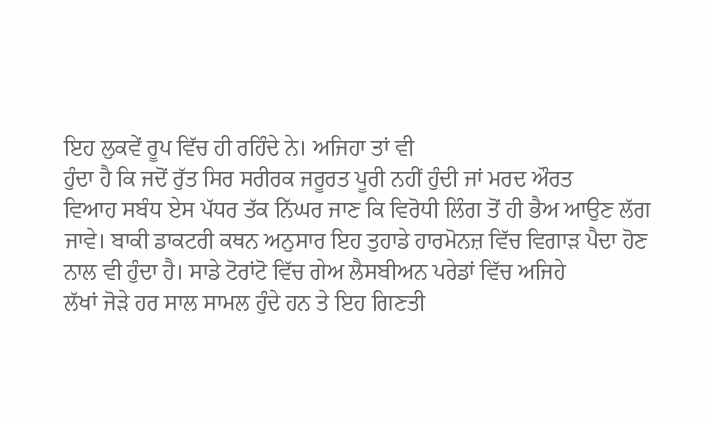ਇਹ ਲੁਕਵੇਂ ਰੂਪ ਵਿੱਚ ਹੀ ਰਹਿੰਦੇ ਨੇ। ਅਜਿਹਾ ਤਾਂ ਵੀ
ਹੁੰਦਾ ਹੈ ਕਿ ਜਦੋਂ ਰੁੱਤ ਸਿਰ ਸਰੀਰਕ ਜਰੂਰਤ ਪੂਰੀ ਨਹੀਂ ਹੁੰਦੀ ਜਾਂ ਮਰਦ ਔਰਤ
ਵਿਆਹ ਸਬੰਧ ਏਸ ਪੱਧਰ ਤੱਕ ਨਿੱਘਰ ਜਾਣ ਕਿ ਵਿਰੋਧੀ ਲਿੰਗ ਤੋਂ ਹੀ ਭੈਅ ਆਉਣ ਲੱਗ
ਜਾਵੇ। ਬਾਕੀ ਡਾਕਟਰੀ ਕਥਨ ਅਨੁਸਾਰ ਇਹ ਤੁਹਾਡੇ ਹਾਰਮੋਨਜ਼ ਵਿੱਚ ਵਿਗਾੜ ਪੈਦਾ ਹੋਣ
ਨਾਲ ਵੀ ਹੁੰਦਾ ਹੈ। ਸਾਡੇ ਟੋਰਾਂਟੋ ਵਿੱਚ ਗੇਅ ਲੈਸਬੀਅਨ ਪਰੇਡਾਂ ਵਿੱਚ ਅਜਿਹੇ
ਲੱਖਾਂ ਜੋੜੇ ਹਰ ਸਾਲ ਸਾਮਲ ਹੁੰਦੇ ਹਨ ਤੇ ਇਹ ਗਿਣਤੀ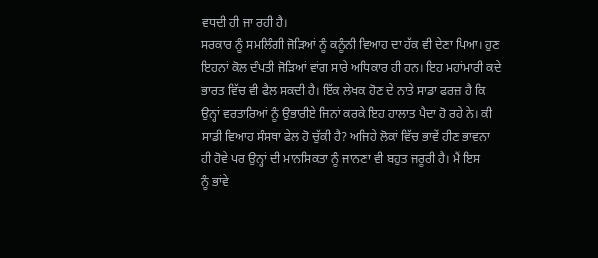ਵਧਦੀ ਹੀ ਜਾ ਰਹੀ ਹੈ।
ਸਰਕਾਰ ਨੂੰ ਸਮਲਿੰਗੀ ਜੋੜਿਆਂ ਨੂੰ ਕਨੂੰਨੀ ਵਿਆਹ ਦਾ ਹੱਕ ਵੀ ਦੇਣਾ ਪਿਆ। ਹੁਣ
ਇਹਨਾਂ ਕੋਲ ਦੰਪਤੀ ਜੋੜਿਆਂ ਵਾਂਗ ਸਾਰੇ ਅਧਿਕਾਰ ਹੀ ਹਨ। ਇਹ ਮਹਾਂਮਾਰੀ ਕਦੇ
ਭਾਰਤ ਵਿੱਚ ਵੀ ਫੈਲ ਸਕਦੀ ਹੈ। ਇੱਕ ਲੇਖਕ ਹੋਣ ਦੇ ਨਾਤੇ ਸਾਡਾ ਫਰਜ਼ ਹੈ ਕਿ
ਉਨ੍ਹਾਂ ਵਰਤਾਰਿਆਂ ਨੂੰ ਉਭਾਰੀਏ ਜਿਨਾਂ ਕਰਕੇ ਇਹ ਹਾਲਾਤ ਪੈਦਾ ਹੋ ਰਹੇ ਨੇ। ਕੀ
ਸਾਡੀ ਵਿਆਹ ਸੰਸਥਾ ਫੇਲ ਹੋ ਚੁੱਕੀ ਹੈ? ਅਜਿਹੇ ਲੋਕਾਂ ਵਿੱਚ ਭਾਵੇਂ ਹੀਣ ਭਾਵਨਾ
ਹੀ ਹੋਵੇ ਪਰ ਉਨ੍ਹਾਂ ਦੀ ਮਾਨਸਿਕਤਾ ਨੂੰ ਜਾਨਣਾ ਵੀ ਬਹੁਤ ਜਰੂਰੀ ਹੈ। ਮੈਂ ਇਸ
ਨੂੰ ਭਾਂਵੇ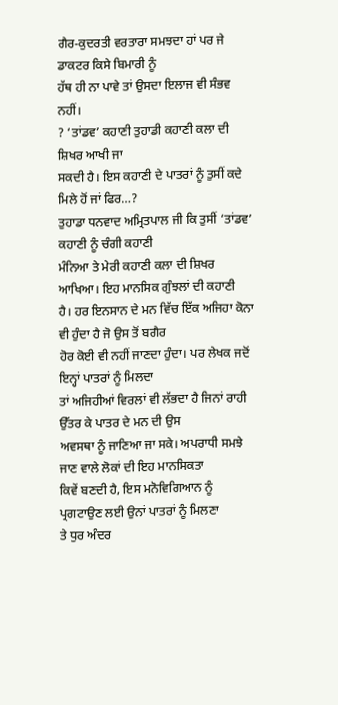ਗੈਰ-ਕੁਦਰਤੀ ਵਰਤਾਰਾ ਸਮਝਦਾ ਹਾਂ ਪਰ ਜੇ ਡਾਕਟਰ ਕਿਸੇ ਬਿਮਾਰੀ ਨੂੰ
ਹੱਥ ਹੀ ਨਾ ਪਾਵੇ ਤਾਂ ਉਸਦਾ ਇਲਾਜ ਵੀ ਸੰਭਵ ਨਹੀਂ।
? ‘ਤਾਂਡਵ’ ਕਹਾਣੀ ਤੁਹਾਡੀ ਕਹਾਣੀ ਕਲਾ ਦੀ ਸ਼ਿਖਰ ਆਖੀ ਜਾ
ਸਕਦੀ ਹੈ। ਇਸ ਕਹਾਣੀ ਦੇ ਪਾਤਰਾਂ ਨੂੰ ਤੁਸੀਂ ਕਦੇ ਮਿਲੇ ਹੋਂ ਜਾਂ ਫਿਰ…?
ਤੁਹਾਡਾ ਧਨਵਾਦ ਅਮ੍ਰਿਤਪਾਲ ਜੀ ਕਿ ਤੁਸੀਂ ‘ਤਾਂਡਵ’ ਕਹਾਣੀ ਨੂੰ ਚੰਗੀ ਕਹਾਣੀ
ਮੰਨਿਆ ਤੇ ਮੇਰੀ ਕਹਾਣੀ ਕਲਾ ਦੀ ਸ਼ਿਖਰ ਆਖਿਆ। ਇਹ ਮਾਨਸਿਕ ਗੁੰਝਲਾਂ ਦੀ ਕਹਾਣੀ
ਹੈ। ਹਰ ਇਨਸਾਨ ਦੇ ਮਨ ਵਿੱਚ ਇੱਕ ਅਜਿਹਾ ਕੋਨਾ ਵੀ ਹੁੰਦਾ ਹੈ ਜੋ ਉਸ ਤੋਂ ਬਗੈਰ
ਹੋਰ ਕੋਈ ਵੀ ਨਹੀਂ ਜਾਣਦਾ ਹੁੰਦਾ। ਪਰ ਲੇਖਕ ਜਦੋਂ ਇਨ੍ਹਾਂ ਪਾਤਰਾਂ ਨੂੰ ਮਿਲਦਾ
ਤਾਂ ਅਜਿਹੀਆਂ ਵਿਰਲਾਂ ਵੀ ਲੱਭਦਾ ਹੈ ਜਿਨਾਂ ਰਾਹੀ ਉੱਤਰ ਕੇ ਪਾਤਰ ਦੇ ਮਨ ਦੀ ਉਸ
ਅਵਸਥਾ ਨੂੰ ਜਾਣਿਆ ਜਾ ਸਕੇ। ਅਪਰਾਧੀ ਸਮਝੇ ਜਾਣ ਵਾਲੇ ਲੋਕਾਂ ਦੀ ਇਹ ਮਾਨਸਿਕਤਾ
ਕਿਵੇਂ ਬਣਦੀ ਹੈ, ਇਸ ਮਨੋਵਿਗਿਆਨ ਨੂੰ ਪ੍ਰਗਟਾਉਣ ਲਈ ਉਨਾਂ ਪਾਤਰਾਂ ਨੂੰ ਮਿਲਣਾ
ਤੇ ਧੁਰ ਅੰਦਰ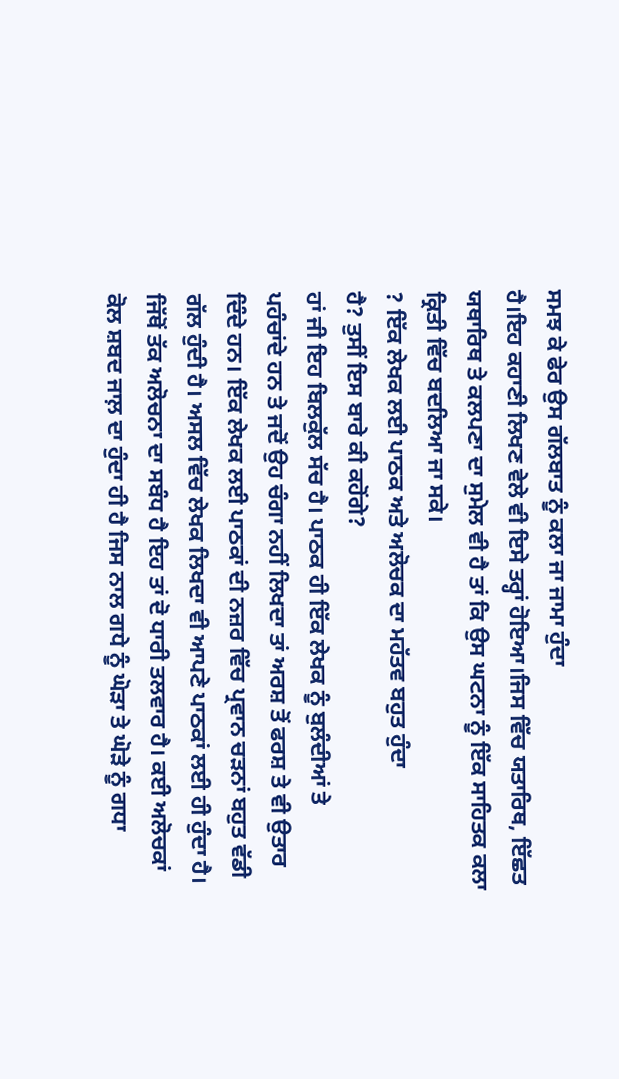ਸਮਝ ਕੇ ਫੇਰ ਉਸ ਗੱਲਬਾਤ ਨੂੰ ਕਲਾ ਜਾ ਜਾਮਾ ਹੁੰਦਾ
ਹੈ।ਇਹ ਕਹਾਣੀ ਲਿਖਣ ਵੇਲੇ ਵੀ ਇਸੇ ਤਰ੍ਹਾਂ ਹੋਇਆ।ਜਿਸ ਵਿੱਚ ਯਤਾਰਿਥ, ਇੱਛਤ
ਯਥਾਰਿਥ ਤੇ ਕਲਪਣਾ ਦਾ ਸੁਮੇਲ ਵੀ ਹੈ ਤਾਂ ਕਿ ਉਸ ਘਟਨਾ ਨੂੰ ਇੱਕ ਸਾਹਿਤਕ ਕਲਾ
ਕ੍ਰਿਤੀ ਵਿੱਚ ਬਦਲਿਆ ਜਾ ਸਕੇ।
? ਇੱਕ ਲੇਖਕ ਲਈ ਪਾਠਕ ਅਤੇ ਅਲੋਚਕ ਦਾ ਮਹੱਤਵ ਬਹੁਤ ਹੁੰਦਾ
ਹੈ? ਤੁਸੀਂ ਇਸ ਬਾਰੇ ਕੀ ਕਹੋਂਗੇ?
ਹਾਂ ਜੀ ਇਹ ਬਿਲਕੁੱਲ ਸੱਚ ਹੈ। ਪਾਠਕ ਹੀ ਇੱਕ ਲੇਖਕ ਨੂੰ ਬੁਲੰਦੀਆਂ ਤੇ
ਪਹੰਚਾਂਦੇ ਹਨ ਤੇ ਜਦੋਂ ਉਹ ਚੰਗਾ ਨਹੀਂ ਲਿਖਦਾ ਤਾਂ ਅਰਸ਼ ਤੋਂ ਫਰਸ਼ ਤੇ ਵੀ ਉਤਾਰ
ਦਿੰਦੇ ਹਨ। ਇੱਕ ਲੇਖਕ ਲਈ ਪਾਠਕਾਂ ਦੀ ਨਜ਼ਰ ਵਿੱਚ ਪ੍ਰਵਾਨ ਚੜਨਾਂ ਬਹੁਤ ਵੱਡੀ
ਗੱਲ ਹੁੰਦੀ ਹੈ। ਅਸਲ ਵਿੱਚ ਲੇਖਕ ਲਿਖਦਾ ਵੀ ਆਪਣੇ ਪਾਠਕਾਂ ਲਈ ਹੀ ਹੁੰਦਾ ਹੈ।
ਜਿੱਥੋਂ ਤੱਕ ਅਲੋਚਨਾ ਦਾ ਸਬੰਧ ਹੈ ਇਹ ਤਾਂ ਦੋ ਧਾਰੀ ਤਲਵਾਰ ਹੈ। ਕਈ ਅਲੋਚਕਾਂ
ਕੋਲ ਸ਼ਬਦ ਜਾਲ਼ ਦਾ ਹੁੰਦਾ ਹੀ ਹੈ ਜਿਸ ਨਾਲ ਗਧੇ ਨੂੰ ਘੋੜਾ ਤੇ ਘੋੜੇ ਨੂੰ ਗਧਾ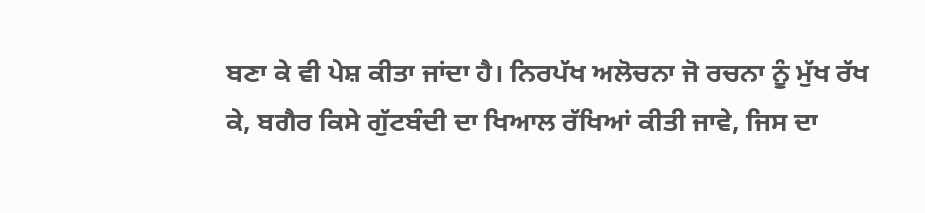ਬਣਾ ਕੇ ਵੀ ਪੇਸ਼ ਕੀਤਾ ਜਾਂਦਾ ਹੈ। ਨਿਰਪੱਖ ਅਲੋਚਨਾ ਜੋ ਰਚਨਾ ਨੂੰ ਮੁੱਖ ਰੱਖ
ਕੇ, ਬਗੈਰ ਕਿਸੇ ਗੁੱਟਬੰਦੀ ਦਾ ਖਿਆਲ ਰੱਖਿਆਂ ਕੀਤੀ ਜਾਵੇ, ਜਿਸ ਦਾ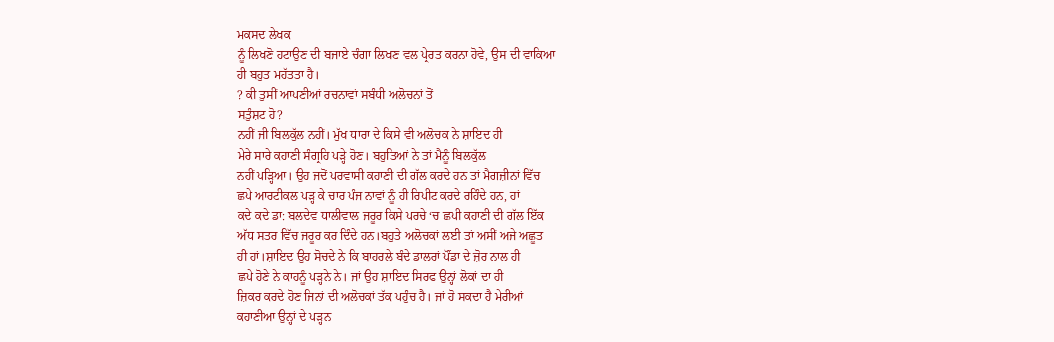ਮਕਸਦ ਲੇਖਕ
ਨੂੰ ਲਿਖਣੋ ਹਟਾਉਣ ਦੀ ਬਜਾਏ ਚੰਗਾ ਲਿਖਣ ਵਲ ਪ੍ਰੇਰਤ ਕਰਨਾ ਹੋਵੇ, ਉਸ ਦੀ ਵਾਕਿਆ
ਹੀ ਬਹੁਤ ਮਹੱਤਤਾ ਹੈ।
? ਕੀ ਤੁਸੀਂ ਆਪਣੀਆਂ ਰਚਨਾਵਾਂ ਸਬੰਧੀ ਅਲੋਚਨਾਂ ਤੋਂ
ਸਤੁੰਸ਼ਟ ਹੋ?
ਨਹੀਂ ਜੀ ਬਿਲਕੁੱਲ ਨਹੀਂ। ਮੁੱਖ ਧਾਰਾ ਦੇ ਕਿਸੇ ਵੀ ਅਲੋਚਕ ਨੇ ਸ਼ਾਇਦ ਹੀ
ਮੇਰੇ ਸਾਰੇ ਕਹਾਣੀ ਸੰਗ੍ਰਹਿ ਪੜ੍ਹੇ ਹੋਣ। ਬਹੁਤਿਆਂ ਨੇ ਤਾਂ ਮੈਨੂੰ ਬਿਲਕੁੱਲ
ਨਹੀਂ ਪੜ੍ਹਿਆ। ਉਹ ਜਦੋਂ ਪਰਵਾਸੀ ਕਹਾਣੀ ਦੀ ਗੱਲ ਕਰਦੇ ਹਨ ਤਾਂ ਮੈਗਜ਼ੀਨਾਂ ਵਿੱਚ
ਛਪੇ ਆਰਟੀਕਲ ਪੜ੍ਹ ਕੇ ਚਾਰ ਪੰਜ ਨਾਵਾਂ ਨੂੰ ਹੀ ਰਿਪੀਟ ਕਰਦੇ ਰਹਿੰਦੇ ਹਨ, ਹਾਂ
ਕਦੇ ਕਦੇ ਡਾ: ਬਲਦੇਵ ਧਾਲੀਵਾਲ ਜਰੂਰ ਕਿਸੇ ਪਰਚੇ ‘ਚ ਛਪੀ ਕਹਾਣੀ ਦੀ ਗੱਲ ਇੱਕ
ਅੱਧ ਸਤਰ ਵਿੱਚ ਜਰੂਰ ਕਰ ਦਿੰਦੇ ਹਨ।ਬਹੁਤੇ ਅਲੋਚਕਾਂ ਲਈ ਤਾਂ ਅਸੀਂ ਅਜੇ ਅਛੂਤ
ਹੀ ਹਾਂ।ਸ਼ਾਇਦ ਉਹ ਸੋਚਦੇ ਨੇ ਕਿ ਬਾਹਰਲੇ ਬੰਦੇ ਡਾਲਰਾਂ ਪੌਂਡਾ ਦੇ ਜ਼ੋਰ ਨਾਲ ਹੀ
ਛਪੇ ਹੋਣੇ ਨੇ ਕਾਹਨੂੰ ਪੜ੍ਹਨੇ ਨੇ। ਜਾਂ ਉਹ ਸ਼ਾਇਦ ਸਿਰਫ ਉਨ੍ਹਾਂ ਲੋਕਾਂ ਦਾ ਹੀ
ਜ਼ਿਕਰ ਕਰਦੇ ਹੋਣ ਜਿਨਾਂ ਦੀ ਅਲੋਚਕਾਂ ਤੱਕ ਪਹੁੰਚ ਹੈ। ਜਾਂ ਹੋ ਸਕਦਾ ਹੈ ਮੇਰੀਆਂ
ਕਹਾਣੀਆ ਉਨ੍ਹਾਂ ਦੇ ਪੜ੍ਹਨ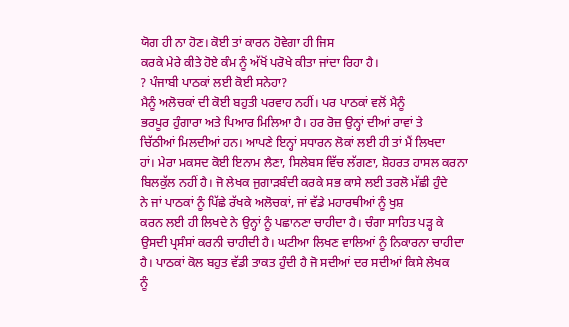ਯੋਗ ਹੀ ਨਾ ਹੋਣ। ਕੋਈ ਤਾਂ ਕਾਰਨ ਹੋਵੇਗਾ ਹੀ ਜਿਸ
ਕਰਕੇ ਮੇਰੇ ਕੀਤੇ ਹੋਏ ਕੰਮ ਨੂੰ ਅੱਖੋਂ ਪਰੋਖੇ ਕੀਤਾ ਜਾਂਦਾ ਰਿਹਾ ਹੈ।
? ਪੰਜਾਬੀ ਪਾਠਕਾਂ ਲਈ ਕੋਈ ਸਨੇਹਾ?
ਮੈਨੂੰ ਅਲੋਚਕਾਂ ਦੀ ਕੋਈ ਬਹੁਤੀ ਪਰਵਾਹ ਨਹੀਂ। ਪਰ ਪਾਠਕਾਂ ਵਲੋਂ ਮੈਨੂੰ
ਭਰਪੂਰ ਹੁੰਗਾਰਾ ਅਤੇ ਪਿਆਰ ਮਿਲਿਆ ਹੈ। ਹਰ ਰੋਜ਼ ਉਨ੍ਹਾਂ ਦੀਆਂ ਰਾਵਾਂ ਤੇ
ਚਿੱਠੀਆਂ ਮਿਲਦੀਆਂ ਹਨ। ਆਪਣੇ ਇਨ੍ਹਾਂ ਸਧਾਰਨ ਲੋਕਾਂ ਲਈ ਹੀ ਤਾਂ ਮੈਂ ਲਿਖਦਾ
ਹਾਂ। ਮੇਰਾ ਮਕਸਦ ਕੋਈ ਇਨਾਮ ਲੈਣਾ, ਸਿਲੇਬਸ ਵਿੱਚ ਲੱਗਣਾ, ਸ਼ੋਹਰਤ ਹਾਸਲ ਕਰਨਾ
ਬਿਲਕੁੱਲ ਨਹੀਂ ਹੈ। ਜੋ ਲੇਖਕ ਜੁਗਾੜਬੰਦੀ ਕਰਕੇ ਸਭ ਕਾਸੇ ਲਈ ਤਰਲੋ ਮੱਛੀ ਹੁੰਦੇ
ਨੇ ਜਾਂ ਪਾਠਕਾਂ ਨੂੰ ਪਿੱਛੇ ਰੱਖਕੇ ਅਲੋਚਕਾਂ, ਜਾਂ ਵੱਡੇ ਮਹਾਰਥੀਆਂ ਨੂੰ ਖੁਸ਼
ਕਰਨ ਲਈ ਹੀ ਲਿਖਦੇ ਨੇ ਉਨ੍ਹਾਂ ਨੂੰ ਪਛਾਨਣਾ ਚਾਹੀਦਾ ਹੈ। ਚੰਗਾ ਸਾਹਿਤ ਪੜ੍ਹ ਕੇ
ਉਸਦੀ ਪ੍ਰਸੰਸਾਂ ਕਰਨੀ ਚਾਹੀਦੀ ਹੈ। ਘਟੀਆ ਲਿਖਣ ਵਾਲਿਆਂ ਨੂੰ ਨਿਕਾਰਨਾ ਚਾਹੀਦਾ
ਹੈ। ਪਾਠਕਾਂ ਕੋਲ ਬਹੁਤ ਵੱਡੀ ਤਾਕਤ ਹੁੰਦੀ ਹੈ ਜੋ ਸਦੀਆਂ ਦਰ ਸਦੀਆਂ ਕਿਸੇ ਲੇਖਕ
ਨੂੰ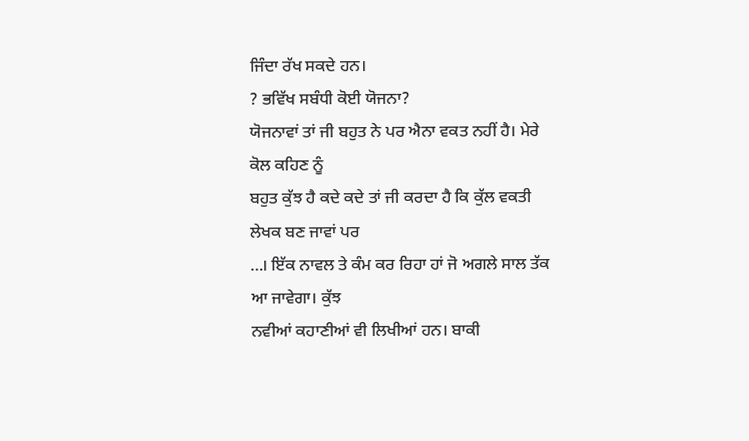ਜਿੰਦਾ ਰੱਖ ਸਕਦੇ ਹਨ।
? ਭਵਿੱਖ ਸਬੰਧੀ ਕੋਈ ਯੋਜਨਾ?
ਯੋਜਨਾਵਾਂ ਤਾਂ ਜੀ ਬਹੁਤ ਨੇ ਪਰ ਐਨਾ ਵਕਤ ਨਹੀਂ ਹੈ। ਮੇਰੇ ਕੋਲ ਕਹਿਣ ਨੂੰ
ਬਹੁਤ ਕੁੱਝ ਹੈ ਕਦੇ ਕਦੇ ਤਾਂ ਜੀ ਕਰਦਾ ਹੈ ਕਿ ਕੁੱਲ ਵਕਤੀ ਲੇਖਕ ਬਣ ਜਾਵਾਂ ਪਰ
…। ਇੱਕ ਨਾਵਲ ਤੇ ਕੰਮ ਕਰ ਰਿਹਾ ਹਾਂ ਜੋ ਅਗਲੇ ਸਾਲ ਤੱਕ ਆ ਜਾਵੇਗਾ। ਕੁੱਝ
ਨਵੀਆਂ ਕਹਾਣੀਆਂ ਵੀ ਲਿਖੀਆਂ ਹਨ। ਬਾਕੀ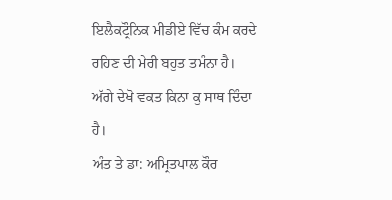ਇਲੈਕਟ੍ਰੌਨਿਕ ਮੀਡੀਏ ਵਿੱਚ ਕੰਮ ਕਰਦੇ
ਰਹਿਣ ਦੀ ਮੇਰੀ ਬਹੁਤ ਤਮੰਨਾ ਹੈ। ਅੱਗੇ ਦੇਖੋ ਵਕਤ ਕਿਨਾ ਕੁ ਸਾਥ ਦਿੰਦਾ ਹੈ।
ਅੰਤ ਤੇ ਡਾ: ਅਮ੍ਰਿਤਪਾਲ ਕੌਰ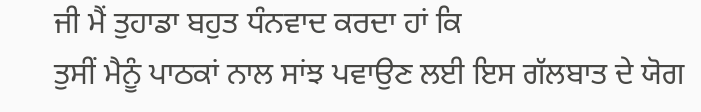ਜੀ ਮੈਂ ਤੁਹਾਡਾ ਬਹੁਤ ਧੰਨਵਾਦ ਕਰਦਾ ਹਾਂ ਕਿ
ਤੁਸੀਂ ਮੈਨੂੰ ਪਾਠਕਾਂ ਨਾਲ ਸਾਂਝ ਪਵਾਉਣ ਲਈ ਇਸ ਗੱਲਬਾਤ ਦੇ ਯੋਗ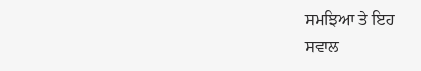ਸਮਝਿਆ ਤੇ ਇਹ
ਸਵਾਲ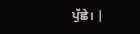ਪੁੱਛੇ। |